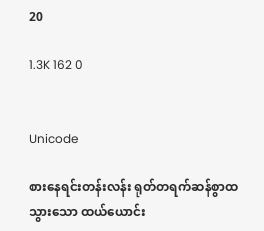20

1.3K 162 0


Unicode

စားနေရင်းတန်းလန်း ရုတ်တရက်ဆန်စွာထသွားသော ထယ်ယောင်း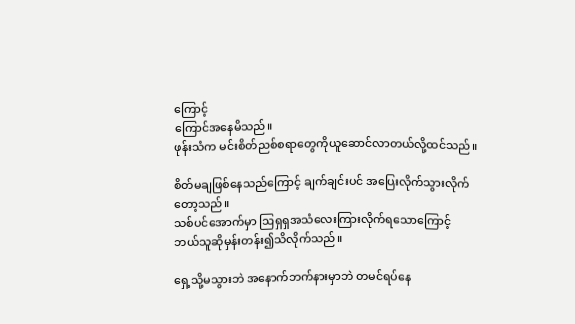ကြောင့်
ကြောင်အနေမိသည်။
ဖုန်းသံက မင်းစိတ်ညစ်စရာတွေကိုယူဆောင်လာတယ်လို့ထင်သည်။

စိတ်မချ‌ဖြစ်နေသည်ကြောင့် ချက်ချင်းပင် အပြေးလိုက်သွားလိုက်တော့သည်။
သစ်ပင်အောက်မှာ ဩရှရှအသံလေးကြားလိုက်ရသောကြောင့်
ဘယ်သူဆိုမှန်းတန်း၍သိလိုက်သည်။

ရှေ့သို့မသွားဘဲ အနောက်ဘက်နားမှာဘဲ တမင်ရပ်နေ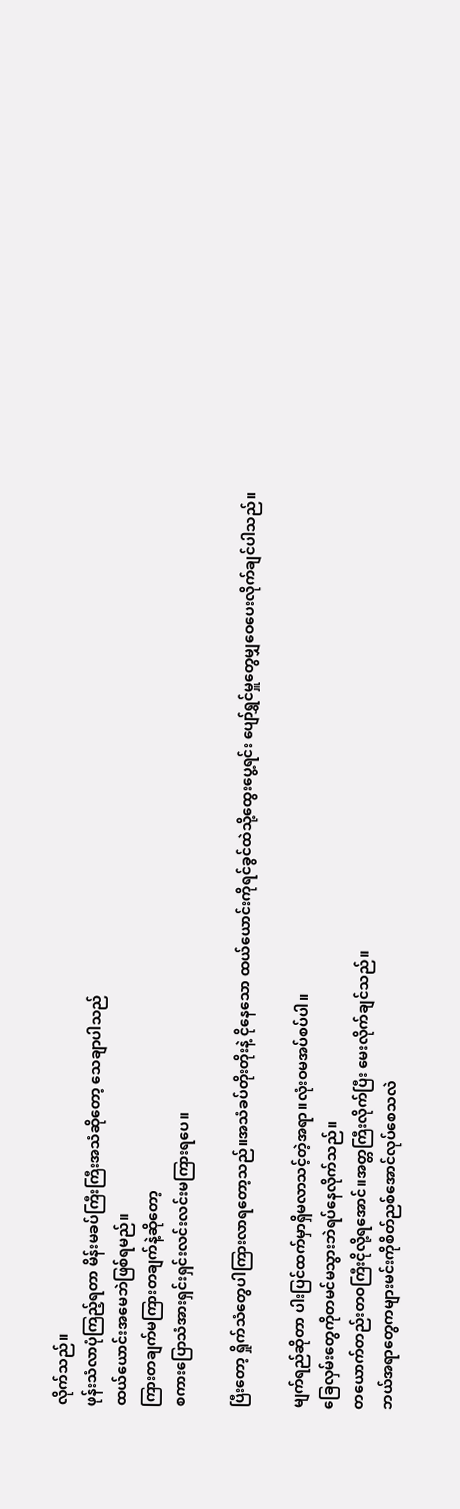လိုက်သည်။
ဖုန်းသံလာပုံကြည့်ရတာ မိန်းမခပ်ကြီးကြီးအသံဆိုတော့ သေချာပါသည်
ထယ်ယောင်းအမေဘဲဖြစ်ရမည်။
ကြားတချက်မကြားတချက်နဲ့ဆိုတော့
စကားပြောသံအားရှင်းရှင်းလင်းလင်းမကြားရပေ။

ပြီးတော့ ရှိုက်သံတွေပါကြားလာရတော့သည်။အသံခပ်တိုးတိုးနဲ့ ငိုနေသော ထယ်ယောင်းကိုရင်ခွင်ထဲသို့ထွေးပွေ့ရင်း ပျော်ရွှင်မှူတွေမျှဝေပေးလိုက်ချင်ပါသည်။

မျက်ရည်ဆိုတာ ပါးပြင်ထက်မှာရှိမလာသင့်တဲ့အရာ။လုံးဝမအပ်စပ်‌ပါ။
ခြေလှမ်းတွေကိုတမင်မသွားဘဲရပ်နေလိုက်သည်။
တယောက်တည်းတဝကြီးငိုလို့ရအောင်။အတ္တကြီးလိုက်ပြီး မေးလိုက်ချင်သည်။
ဘယ်အရာတွေကများမင်းကိုစိတ်ညစ်အောင်လုပ်စေသလဲ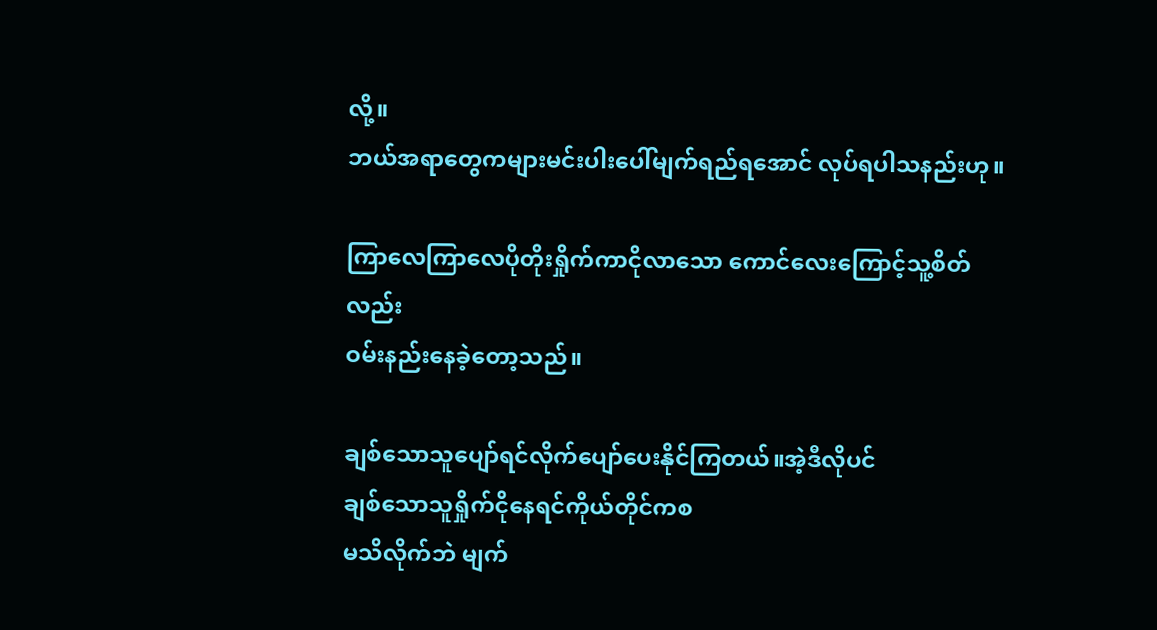လို့။
ဘယ်အရာတွေကများမင်းပါးပေါ်မျက်ရည်ရအောင် လုပ်ရပါသနည်းဟု။

ကြာလေကြာလေပိုတိုးရှိုက်ကာငိုလာသော ကောင်လေးကြောင့်သူ့စိတ်လည်း
ဝမ်းနည်းနေခဲ့တော့သည်။

ချစ်သောသူပျော်ရင်လိုက်ပျော်ပေးနိုင်ကြတယ်။အဲ့ဒီလိုပင်
ချစ်သောသူရှိုက်ငိုနေရင်ကိုယ်တိုင်ကစ
မသိလိုက်ဘဲ မျက်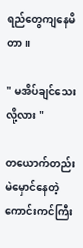ရည်တွေကျနေမိတာ။

" မအိပ်ချင်သေးလို့လား "

တယောက်တည်း မဲမှောင်နေတဲ့ကောင်းကင်ကြီး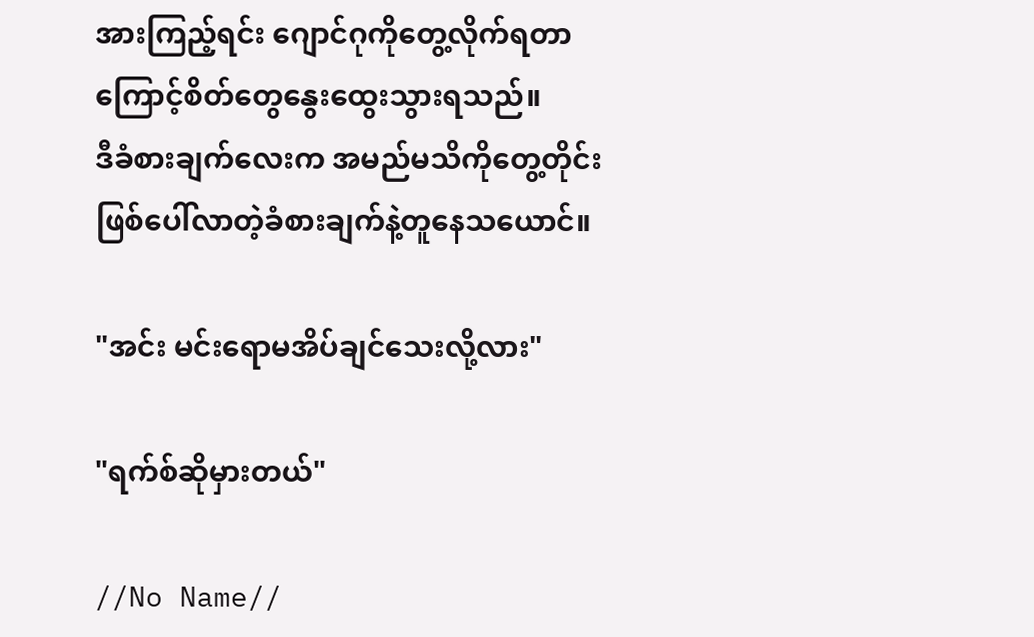အားကြည့်ရင်း ဂျောင်ဂုကိုတွေ့လိုက်ရတာကြောင့်စိတ်တွေနွေးထွေးသွားရသည်။
ဒီခံစားချက်လေးက အမည်မသိကိုတွေ့တိုင်း ဖြစ်ပေါ်လာတဲ့ခံစားချက်နဲ့တူနေသယောင်။

"အင်း မင်းရောမအိပ်ချင်သေးလို့လား"

"ရက်စ်ဆိုမှားတယ်"

//No Name//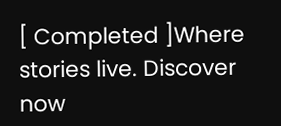[ Completed ]Where stories live. Discover now